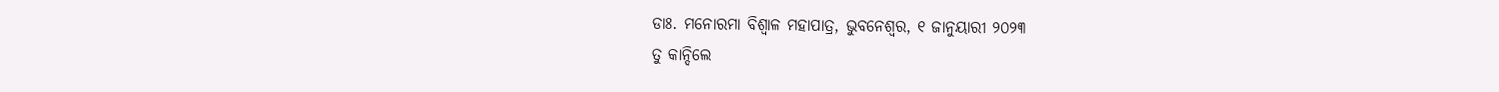ଡାଃ. ମନୋରମା ବିଶ୍ୱାଳ ମହାପାତ୍ର, ଭୁବନେଶ୍ୱର, ୧ ଜାନୁୟାରୀ ୨୦୨୩
ତୁ କାନ୍ଦିଲେ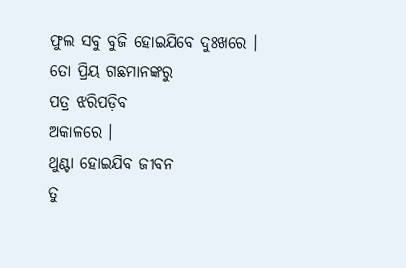ଫୁଲ ସବୁ ବୁଜି ହୋଇଯିବେ ଦୁଃଖରେ ।
ତୋ ପ୍ରିୟ ଗଛମାନଙ୍କରୁ
ପତ୍ର ଝରିପଡ଼ିବ
ଅକାଳରେ ।
ଥୁଣ୍ଟା ହୋଇଯିବ ଜୀବନ
ତୁ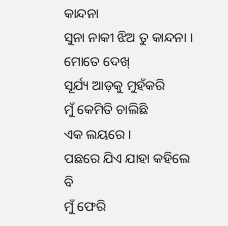କାନ୍ଦନା
ସୁନା ନାକୀ ଝିଅ ତୁ କାନ୍ଦନା ।
ମୋତେ ଦେଖ୍
ସୂର୍ଯ୍ୟ ଆଡ଼କୁ ମୁହଁକରି
ମୁଁ କେମିତି ଚାଲିଛି
ଏକ ଲୟରେ ।
ପଛରେ ଯିଏ ଯାହା କହିଲେ ବି
ମୁଁ ଫେରି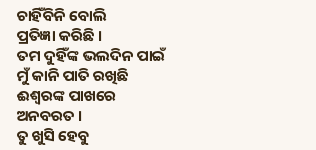ଚାହିଁବିନି ବୋଲି
ପ୍ରତିଜ୍ଞା କରିଛି ।
ତମ ଦୁହିଁଙ୍କ ଭଲଦିନ ପାଇଁ
ମୁଁ କାନି ପାତି ରଖିଛି
ଈଶ୍ୱରଙ୍କ ପାଖରେ
ଅନବରତ ।
ତୁ ଖୁସି ହେବୁ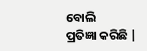ବୋଲି
ପ୍ରତିଜ୍ଞା କରିଛି |